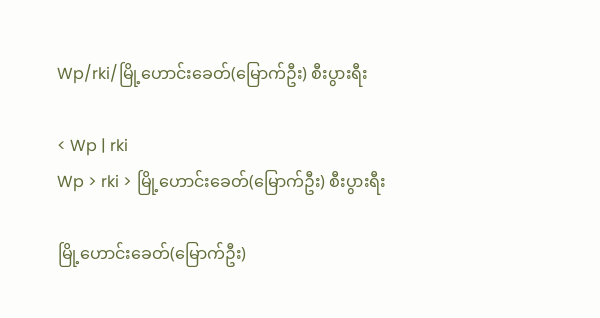Wp/rki/မြို့ဟောင်းခေတ်(မြောက်ဦး) စီးပွားရီး

< Wp | rki
Wp > rki > မြို့ဟောင်းခေတ်(မြောက်ဦး) စီးပွားရီး

မြို့ဟောင်းခေတ်(မြောက်ဦး)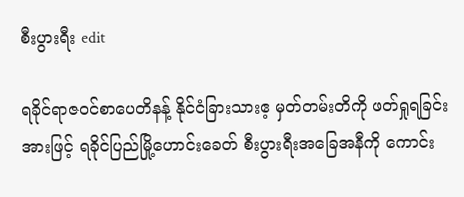စီးပွားရီး edit

ရခိုင်ရာဇဝင်စာပေတိနန့် နိုင်ငံခြားသားဧ့ မှတ်တမ်းတိကို ဖတ်ရှုရခြင်းအားဖြင့် ရခိုင်ပြည်မြို့ဟောင်းခေတ် စီးပွားရီးအခြေအနီကို ကောင်း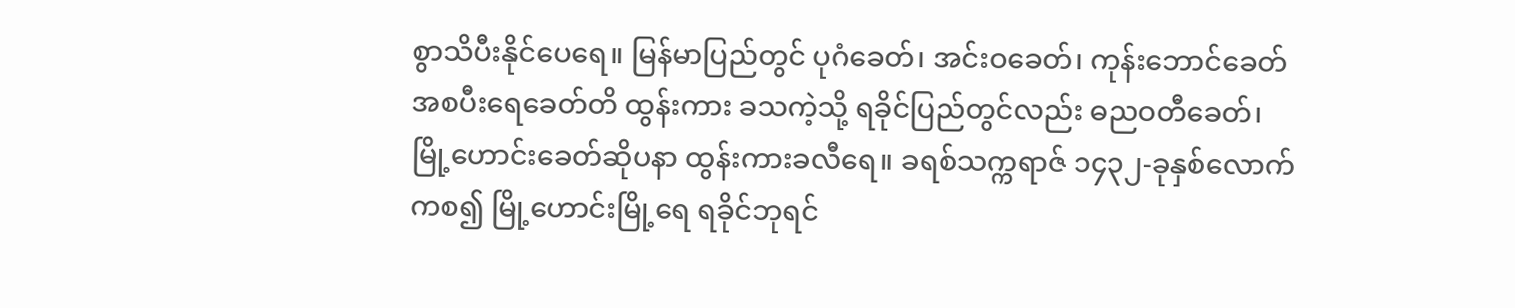စွာသိပီးနိုင်ပေရေ။ မြန်မာပြည်တွင် ပုဂံခေတ်၊ အင်းဝခေတ်၊ ကုန်းဘောင်ခေတ်အစပီးရေခေတ်တိ ထွန်းကား ခသကဲ့သို့ ရခိုင်ပြည်တွင်လည်း ဓညဝတီခေတ်၊ မြို့ဟောင်းခေတ်ဆိုပနာ ထွန်းကားခလီရေ။ ခရစ်သက္ကရာဇ် ၁၄၃၂-ခုနှစ်လောက်ကစ၍ မြို့ဟောင်းမြို့ရေ ရခိုင်ဘုရင်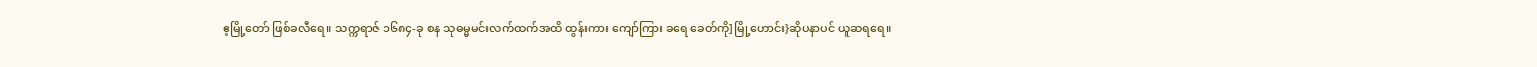ဧ့မြို့တော် ဖြစ်ခလီရေ။ သက္ကရာဇ် ၁၆၈၄-ခု စန သုဓမ္မမင်းလက်ထက်အထိ ထွန်းကား ကျော်ကြား ခရေ ခေတ်ကို]မြို့ဟောင်း}ဆိုပနာပင် ယူဆရရေ။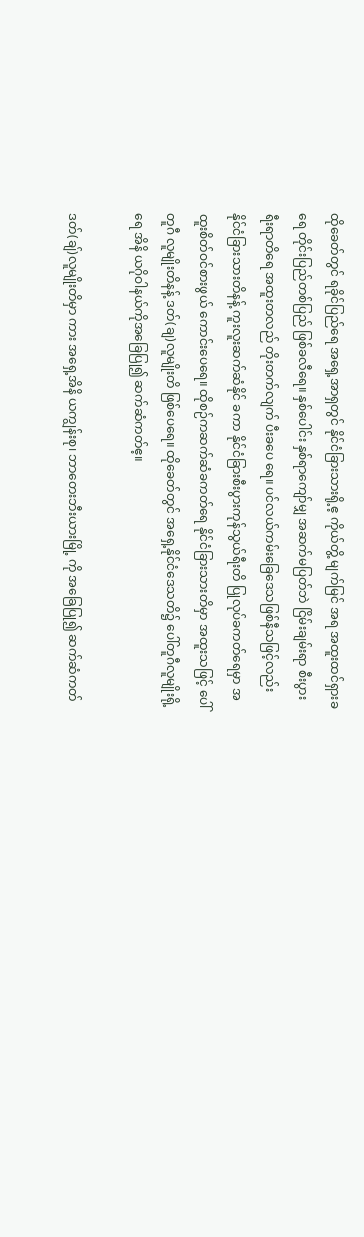ထိုခေတ်တွင် ရခိုင်ပြည်ရေ အရှေ့အာရှတွင် နိုင်ငံခြားသားရို့ဧ့ ကိုယ်တွိ့ မျက်မြင် အရ အထူးထင်ရှားခရေ တိုင်းပြည်တစ်ပြည် ဖြစ်ခလီရေ။ နှစ်ပေါင်း နှစ်ရာကျော်မျှ အဆက်မပြတ်ဘဲ ငြိမ်းချမ်းရာ စီးပွားရီးရာတိရေ အထူးတလည် တိုးတက်လျက် ပီးခပေ ရေ။ ပင်လယ်ကမ်းခြေဒေသဖြစ်နီသဖြင့်လည်း နိုင်ငံခြားသားတိနန့် ကူးလူးဆက်ဆံနိုင် ခကာ နိုင်ငံခြားစီးပွားကုန်သွယ်ရီးတိ ပြုလုပ်ခကတ်ရေမှာ အထူးစိတ်ဝင်စားဖွယ် ကောင်းပေရေ။ ထိုစဉ်ကဆက်ဆံခကတ်ရေ နိုင်ငံခြားသားတိမှာ အထူးသဖြင့် ပေါ်တူဂီ လူမျိုးတိနန့် ဒတ်(ချ)လူမျိုးတိ ဖြစ်ပေရေ။ ထိုခေတ်တွင် အရှေ့နိုင်ငံဒေသတိ၌ ပေါ်တူဂီလူမျိုးရို့ရေ အိနိ ယဂိုဝါနယ်ကိုအခြေပြု၍ ဆက်ဆံကတ်ဧ့။

ဒတ်(ချ်)လူမျိုးတိမှာ ကား အရှေ့အိနိ ယကျွန်းစု၊ ဘာတေးဘီးယားမြို့ ကို အခြေပြု၍ ဆက်ဆံကတ်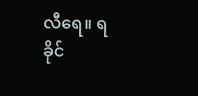လီရေ။ ရခိုင်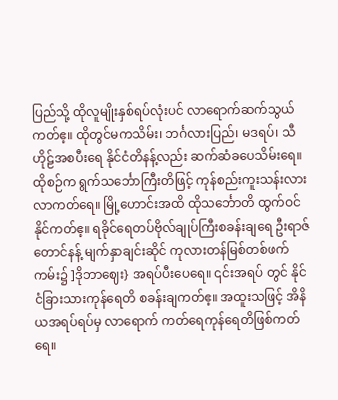ပြည်သို့ ထိုလူမျိုးနှစ်ရပ်လုံးပင် လာရောက်ဆက်သွယ်ကတ်ဧ့။ ထိုတွင်မကသိမ်း၊ ဘင်္ဂလားပြည်၊ မဒရပ်၊ သီဟိုဠ်အစပီးရေ နိုင်ငံတိနန့်လည်း ဆက်ဆံခပေသိမ်းရေ။ ထိုစဉ်က ရွက်သင်္ဘောကြီးတိဖြင့် ကုန်စည်းကူးသန်းလားလာကတ်ရေ။ မြို့ဟောင်းအထိ ထိုသင်္ဘောတိ ထွက်ဝင်နိုင်ကတ်ဧ့။ ရခိုင်ရေတပ်ဗိုလ်ချုပ်ကြီးစခန်းချရေ ဦးရာဇ် တောင်နန့် မျက်နှာချင်းဆိုင် ကုလားတန်မြစ်တစ်ဖက်ကမ်း၌ ]ဒိုဘာဈေး} အရပ်ပီးပေရေ။ ၎င်းအရပ် တွင် နိုင်ငံခြားသားကုန်ရေတိ စခန်းချကတ်ဧ့။ အထူးသဖြင့် အိနိ ယအရပ်ရပ်မှ လာရောက် ကတ်ရေကုန်ရေတိဖြစ်ကတ်ရေ။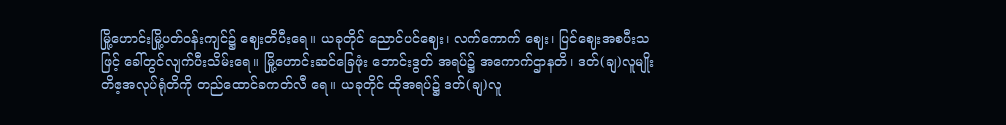မြို့ဟောင်းမြို့ပတ်ဝန်းကျင်၌ ဈေးတိပီးရေ။ ယခုတိုင် ညောင်ပင်ဈေး၊ လက်ကောက် ဈေး၊ ပြင်ဈေးအစပီးသဖြင့် ခေါ်တွင်လျက်ပီးသိမ်းရေ။ မြို့ဟောင်းဆင်ခြေဖုံး ဘောင်းဒွတ် အရပ်၌ အကောက်ဌာနတိ၊ ဒတ်(ချ)လူမျိုးတိဧ့အလုပ်ရုံတိကို တည်ထောင်ခကတ်လီ ရေ။ ယခုတိုင် ထိုအရပ်၌ ဒတ်(ချ)လူ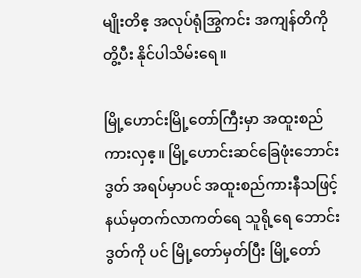မျိုးတိဧ့ အလုပ်ရုံအြွကင်း အကျန်တိကို တွိ့ပီး နိုင်ပါသိမ်းရေ။

မြို့ဟောင်းမြို့တော်ကြီးမှာ အထူးစည်ကားလှဧ့။ မြို့ဟောင်းဆင်ခြေဖုံးဘောင်းဒွတ် အရပ်မှာပင် အထူးစည်ကားနီသဖြင့် နယ်မှတက်လာကတ်ရေ သူရို့ရေ ဘောင်းဒွတ်ကို ပင် မြို့တော်မှတ်ပြီး မြို့တော်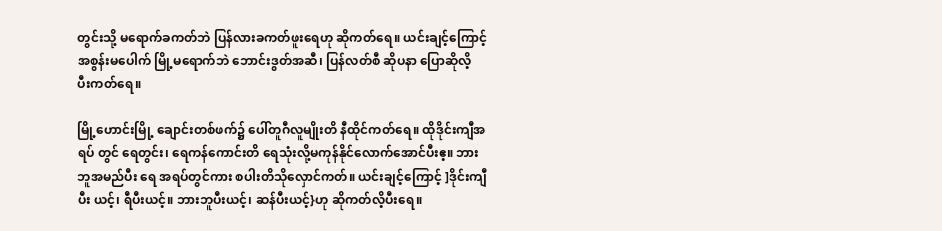တွင်းသို့ မရောက်ခကတ်ဘဲ ပြန်လားခကတ်ဖူးရေဟု ဆိုကတ်ရေ။ ယင်းချင့်ကြောင့် အစွန်းမပေါက် မြို့မရောက်ဘဲ ဘောင်းဒွတ်အဆီ၊ ပြန်လတ်စီ ဆိုပနာ ပြောဆိုလိ့ ပီးကတ်ရေ။

မြို့ဟောင်းမြို့ ချောင်းတစ်ဖက်၌ ပေါ်တူဂီလူမျိုးတိ နီထိုင်ကတ်ရေ။ ထိုဒိုင်းကျီအရပ် တွင် ရေတွင်း၊ ရေကန်ကောင်းတိ ရေသုံးလို့မကုန်နိုင်လောက်အောင်ပီးဧ့။ ဘားဘူအမည်ပီး ရေ အရပ်တွင်ကား စပါးတိသိုလှောင်ကတ်။ ယင်းချင့်ကြောင့် ]ဒိုင်းကျီပီး ယင့်၊ ရီပီးယင့်။ ဘားဘူပီးယင့်၊ ဆန်ပီးယင့်}ဟု ဆိုကတ်လိ့ပီးရေ။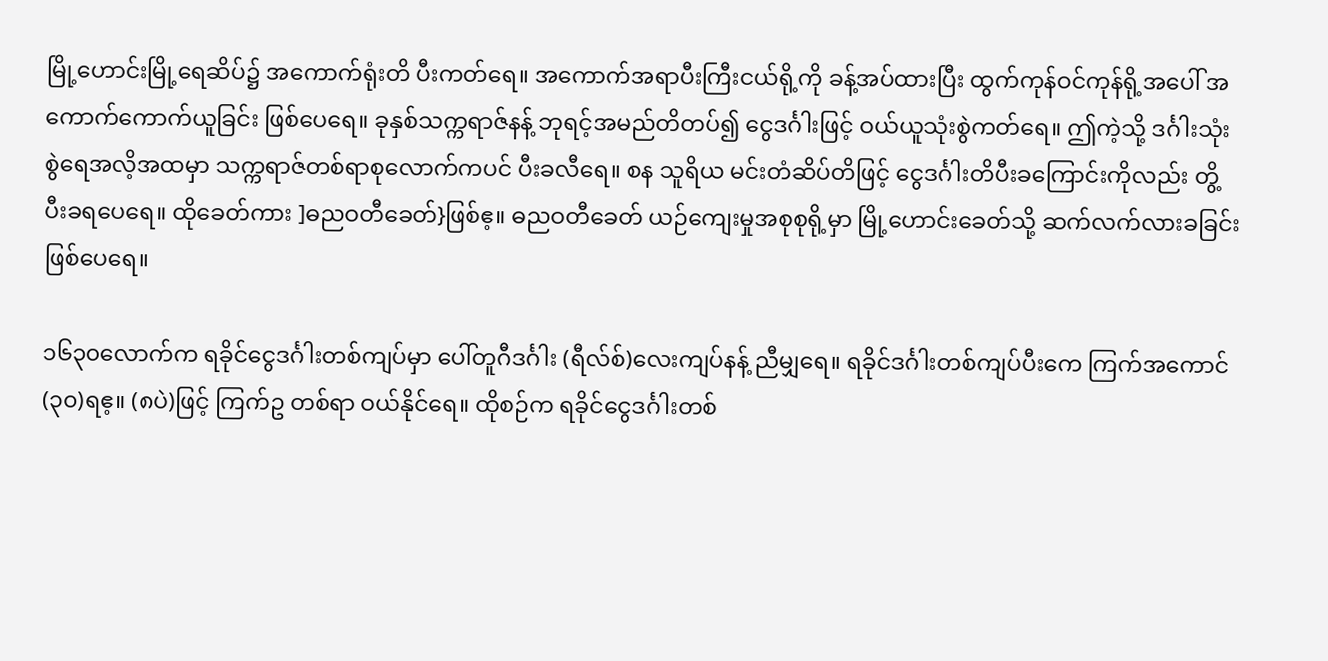မြို့ဟောင်းမြို့ရေဆိပ်၌ အကောက်ရုံးတိ ပီးကတ်ရေ။ အကောက်အရာပီးကြီးငယ်ရို့ကို ခန့်အပ်ထားပြီး ထွက်ကုန်ဝင်ကုန်ရို့အပေါ် အကောက်ကောက်ယူခြင်း ဖြစ်ပေရေ။ ခုနှစ်သက္ကရာဇ်နန့် ဘုရင့်အမည်တိတပ်၍ ငွေဒင်္ဂါးဖြင့် ဝယ်ယူသုံးစွဲကတ်ရေ။ ဤကဲ့သို့ ဒင်္ဂါးသုံးစွဲရေအလိ့အထမှာ သက္ကရာဇ်တစ်ရာစုလောက်ကပင် ပီးခလီရေ။ စန သူရိယ မင်းတံဆိပ်တိဖြင့် ငွေဒင်္ဂါးတိပီးခကြောင်းကိုလည်း တွိ့ပီးခရပေရေ။ ထိုခေတ်ကား ]ဓညဝတီခေတ်}ဖြစ်ဧ့။ ဓညဝတီခေတ် ယဉ်ကျေးမှုအစုစုရို့မှာ မြို့ဟောင်းခေတ်သို့ ဆက်လက်လားခခြင်း ဖြစ်ပေရေ။

၁၆၃၀လောက်က ရခိုင်ငွေဒင်္ဂါးတစ်ကျပ်မှာ ပေါ်တူဂီဒင်္ဂါး (ရီလ်စ်)လေးကျပ်နန့် ညီမျှရေ။ ရခိုင်ဒင်္ဂါးတစ်ကျပ်ပီးကေ ကြက်အကောင် (၃၀)ရဧ့။ (၈ပဲ)ဖြင့် ကြက်ဥ တစ်ရာ ဝယ်နိုင်ရေ။ ထိုစဉ်က ရခိုင်ငွေဒင်္ဂါးတစ်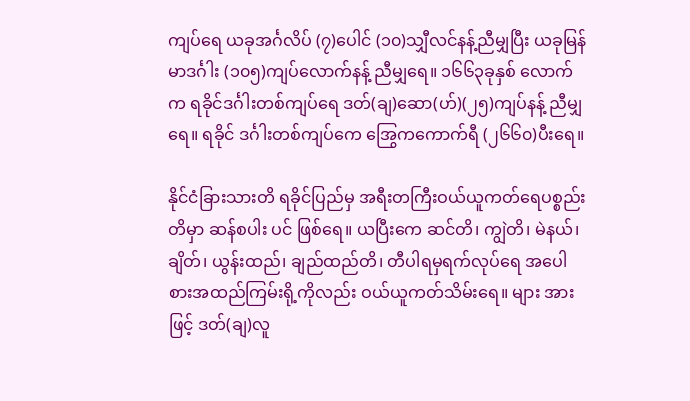ကျပ်ရေ ယခုအင်္ဂလိပ် (၇)ပေါင် (၁၀)သျှီလင်နန့်ညီမျှပြီး ယခုမြန်မာဒင်္ဂါး (၁၀၅)ကျပ်လောက်နန့် ညီမျှရေ။ ၁၆၆၃ခုနှစ် လောက်က ရခိုင်ဒင်္ဂါးတစ်ကျပ်ရေ ဒတ်(ချ)ဆော(ဟ်)(၂၅)ကျပ်နန့် ညီမျှရေ။ ရခိုင် ဒင်္ဂါးတစ်ကျပ်ကေ အြွေကကောက်ရီ (၂၆၆၀)ပီးရေ။

နိုင်ငံခြားသားတိ ရခိုင်ပြည်မှ အရီးတကြီးဝယ်ယူကတ်ရေပစ္စည်းတိမှာ ဆန်စပါး ပင် ဖြစ်ရေ။ ယပြီးကေ ဆင်တိ၊ ကျွဲတိ၊ မဲနယ်၊ ချိတ်၊ ယွန်းထည်၊ ချည်ထည်တိ၊ တီပါရမှရက်လုပ်ရေ အပေါစားအထည်ကြမ်းရို့ကိုလည်း ဝယ်ယူကတ်သိမ်းရေ။ များ အားဖြင့် ဒတ်(ချ)လူ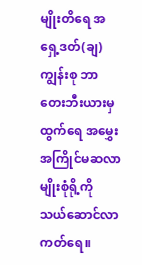မျိုးတိရေ အရှေ့ဒတ်(ချ)ကျွန်းစု ဘာတေးဘီးယားမှ ထွက်ရေ အမွှေးအကြိုင်မဆလာမျိုးစုံရို့ကို သယ်ဆောင်လာကတ်ရေ။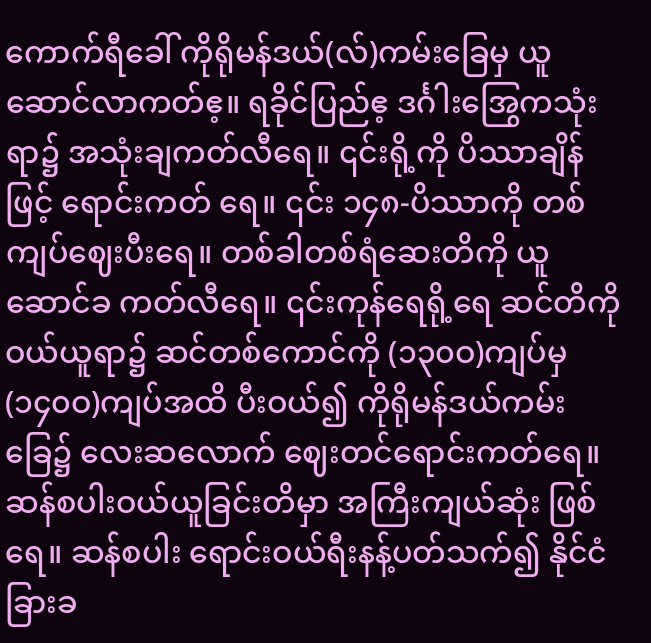ကောက်ရီခေါ် ကိုရိုမန်ဒယ်(လ်)ကမ်းခြေမှ ယူဆောင်လာကတ်ဧ့။ ရခိုင်ပြည်ဧ့ ဒင်္ဂါးအြွေကသုံးရာ၌ အသုံးချကတ်လီရေ။ ၎င်းရို့ကို ပိဿာချိန်ဖြင့် ရောင်းကတ် ရေ။ ၎င်း ၁၄၈-ပိဿာကို တစ်ကျပ်ဈေးပီးရေ။ တစ်ခါတစ်ရံဆေးတိကို ယူဆောင်ခ ကတ်လီရေ။ ၎င်းကုန်ရေရို့ရေ ဆင်တိကိုဝယ်ယူရာ၌ ဆင်တစ်ကောင်ကို (၁၃၀ဝ)ကျပ်မှ (၁၄၀ဝ)ကျပ်အထိ ပီးဝယ်၍ ကိုရိုမန်ဒယ်ကမ်းခြေ၌ လေးဆလောက် ဈေးတင်ရောင်းကတ်ရေ။ ဆန်စပါးဝယ်ယူခြင်းတိမှာ အကြီးကျယ်ဆုံး ဖြစ်ရေ။ ဆန်စပါး ရောင်းဝယ်ရီးနန့်ပတ်သက်၍ နိုင်ငံခြားခ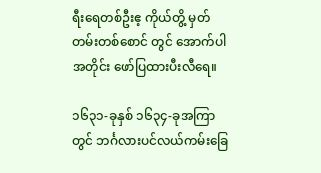ရီးရေတစ်ဦးဧ့ ကိုယ်တွိ့ မှတ်တမ်းတစ်စောင် တွင် အောက်ပါအတိုင်း ဖော်ပြထားပီးလီရေ။

၁၆၃၁-ခုနှစ် ၁၆၃၄-ခုအကြာတွင် ဘင်္ဂလားပင်လယ်ကမ်းခြေ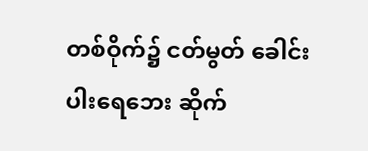တစ်ဝိုက်၌ ငတ်မွတ် ခေါင်းပါးရေဘေး ဆိုက်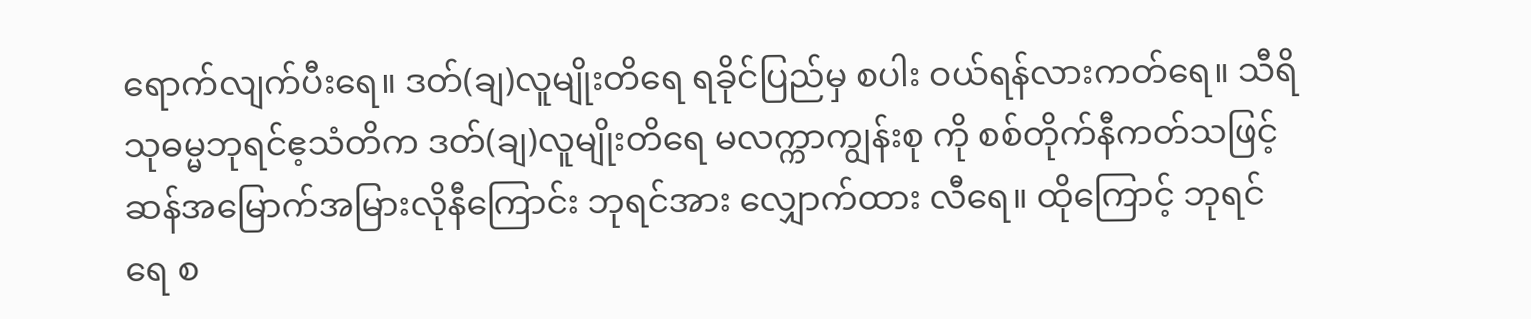ရောက်လျက်ပီးရေ။ ဒတ်(ချ)လူမျိုးတိရေ ရခိုင်ပြည်မှ စပါး ဝယ်ရန်လားကတ်ရေ။ သီရိသုဓမ္မဘုရင်ဧ့သံတိက ဒတ်(ချ)လူမျိုးတိရေ မလက္ကာကျွန်းစု ကို စစ်တိုက်နီကတ်သဖြင့် ဆန်အမြောက်အမြားလိုနီကြောင်း ဘုရင်အား လျှောက်ထား လီရေ။ ထိုကြောင့် ဘုရင်ရေ စ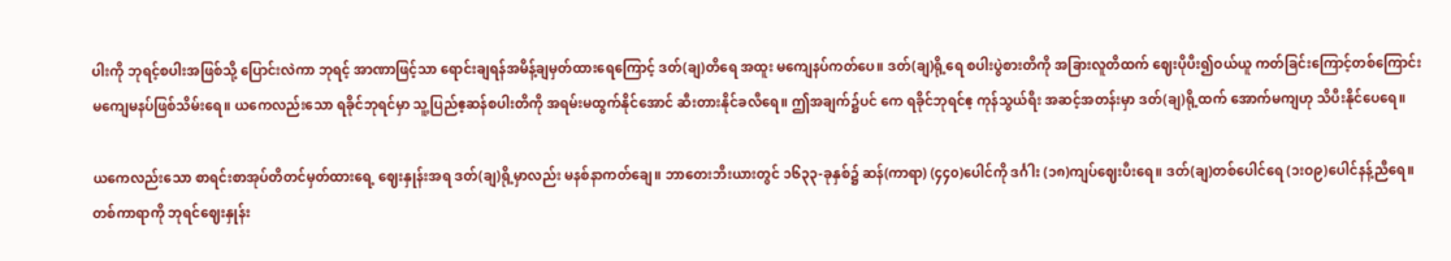ပါးကို ဘုရင့်စပါးအဖြစ်သို့ ပြောင်းလဲကာ ဘုရင့် အာဏာဖြင့်သာ ရောင်းချရန်အမိန့်ချမှတ်ထားရေကြောင့် ဒတ်(ချ)တိရေ အထူး မကျေနပ်ကတ်ပေ။ ဒတ်(ချ)ရို့ရေ စပါးပွဲစားတိကို အခြားလူတိထက် ဈေးပိုပီး၍ဝယ်ယူ ကတ်ခြင်းကြောင့်တစ်ကြောင်း မကျေမနပ်ဖြစ်သိမ်းရေ။ ယကေလည်းသော ရခိုင်ဘုရင်မှာ သူ့ပြည်ဧ့ဆန်စပါးတိကို အရမ်းမထွက်နိုင်အောင် ဆီးတားနိုင်ခလီရေ။ ဤအချက်၌ပင် ကေ ရခိုင်ဘုရင်ဧ့ ကုန်သွယ်ရီး အဆင့်အတန်းမှာ ဒတ်(ချ)ရို့ထက် အောက်မကျဟု သိပီးနိုင်ပေရေ။

ယကေလည်းသော စာရင်းစာအုပ်တိတင်မှတ်ထားရေ့ ဈေးနှုန်းအရ ဒတ်(ချ)ရို့မှာလည်း မနစ်နာကတ်ချေ။ ဘာတေးဘီးယားတွင် ၁၆၃၃-ခုနှစ်၌ ဆန်(ကာရာ) (၄၄၀)ပေါင်ကို ဒင်္ဂါး (၁၈)ကျပ်ဈေးပီးရေ။ ဒတ်(ချ)တစ်ပေါင်ရေ (၁းဝ၉)ပေါင်နန့်ညီရေ။ တစ်ကာရာကို ဘုရင်ဈေးနှုန်း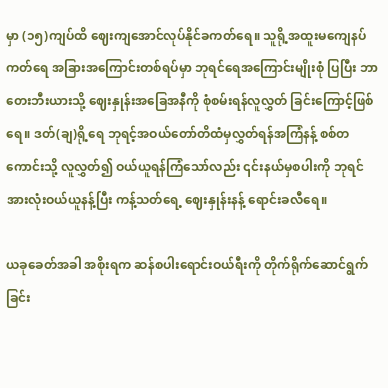မှာ (၁၅)ကျပ်ထိ ဈေးကျအောင်လုပ်နိုင်ခကတ်ရေ။ သူရို့အထူးမကျေနပ်ကတ်ရေ အခြားအကြောင်းတစ်ရပ်မှာ ဘုရင်ရေအကြောင်းမျိုးစုံ ပြပြီး ဘာတေးဘီးယားသို့ ဈေးနှုန်းအခြေအနီကို စုံစမ်းရန်လူလွှတ် ခြင်းကြောင့်ဖြစ်ရေ။ ဒတ်(ချ)ရို့ရေ ဘုရင့်အဝယ်တော်တိထံမှလွှတ်ရန်အကြံနန့် စစ်တကောင်းသို့ လူလွှတ်၍ ဝယ်ယူရန်ကြံသော်လည်း ၎င်းနယ်မှစပါးကို ဘုရင်အားလုံးဝယ်ယူနန့်ပြီး ကန့်သတ်ရေ့ ဈေးနှုန်းနန့် ရောင်းခလီရေ။

ယခုခေတ်အခါ အစိုးရက ဆန်စပါးရောင်းဝယ်ရီးကို တိုက်ရိုက်ဆောင်ရွက်ခြင်း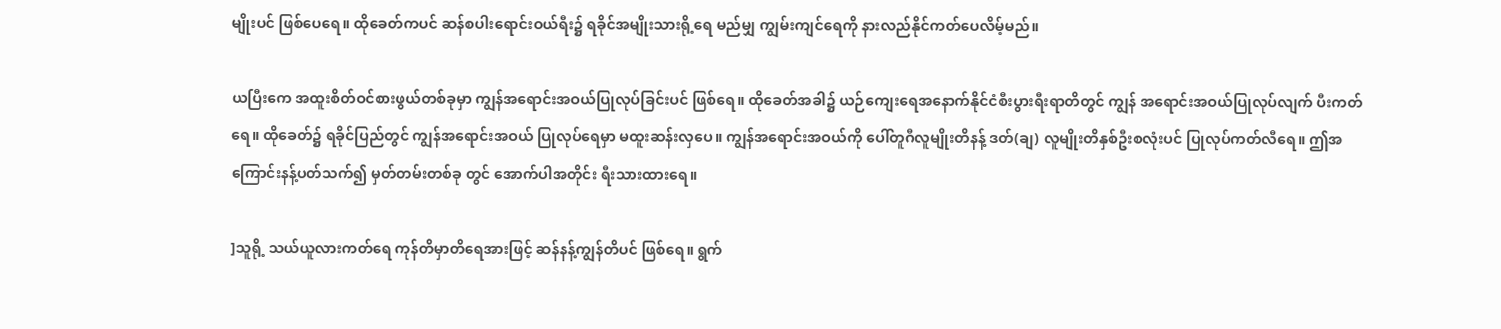မျိုးပင် ဖြစ်ပေရေ။ ထိုခေတ်ကပင် ဆန်စပါးရောင်းဝယ်ရီး၌ ရခိုင်အမျိုးသားရို့ရေ မည်မျှ ကျွမ်းကျင်ရေကို နားလည်နိုင်ကတ်ပေလိမ့်မည်။

ယပြီးကေ အထူးစိတ်ဝင်စားဖွယ်တစ်ခုမှာ ကျွန်အရောင်းအဝယ်ပြုလုပ်ခြင်းပင် ဖြစ်ရေ။ ထိုခေတ်အခါ၌ ယဉ်ကျေးရေအနောက်နိုင်ငံစီးပွားရီးရာတိတွင် ကျွန် အရောင်းအဝယ်ပြုလုပ်လျက် ပီးကတ်ရေ။ ထိုခေတ်၌ ရခိုင်ပြည်တွင် ကျွန်အရောင်းအဝယ် ပြုလုပ်ရေမှာ မထူးဆန်းလှပေ။ ကျွန်အရောင်းအဝယ်ကို ပေါ်တူဂီလူမျိုးတိနန့် ဒတ်(ချ) လူမျိုးတိနှစ်ဦးစလုံးပင် ပြုလုပ်ကတ်လီရေ။ ဤအကြောင်းနန့်ပတ်သက်၍ မှတ်တမ်းတစ်ခု တွင် အောက်ပါအတိုင်း ရီးသားထားရေ။

]သူရို့ သယ်ယူလားကတ်ရေ ကုန်တိမှာတိရေအားဖြင့် ဆန်နန့်ကျွန်တိပင် ဖြစ်ရေ။ ရွက်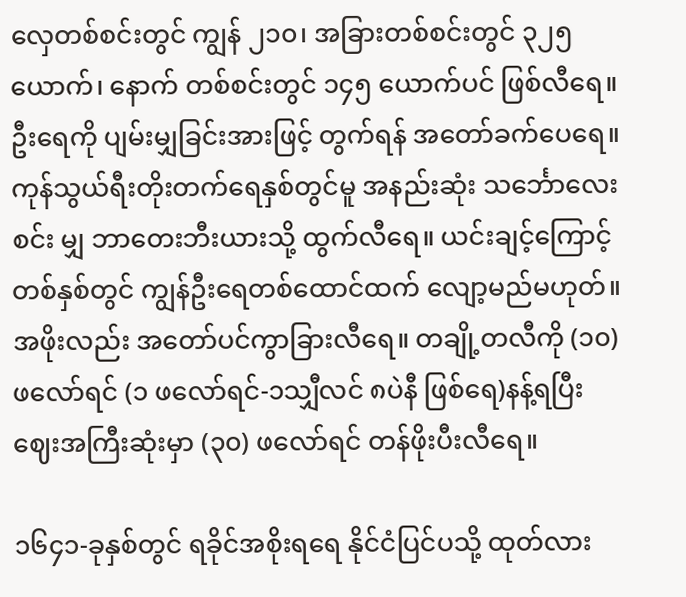လှေတစ်စင်းတွင် ကျွန် ၂၁၀၊ အခြားတစ်စင်းတွင် ၃၂၅ ယောက်၊ နောက် တစ်စင်းတွင် ၁၄၅ ယောက်ပင် ဖြစ်လီရေ။ ဦးရေကို ပျမ်းမျှခြင်းအားဖြင့် တွက်ရန် အတော်ခက်ပေရေ။ ကုန်သွယ်ရီးတိုးတက်ရေနှစ်တွင်မူ အနည်းဆုံး သင်္ဘောလေးစင်း မျှ ဘာတေးဘီးယားသို့ ထွက်လီရေ။ ယင်းချင့်ကြောင့် တစ်နှစ်တွင် ကျွန်ဦးရေတစ်ထောင်ထက် လျော့မည်မဟုတ်။ အဖိုးလည်း အတော်ပင်ကွာခြားလီရေ။ တချို့တလီကို (၁၀) ဖလော်ရင် (၁ ဖလော်ရင်-၁သျှီလင် ၈ပဲနီ ဖြစ်ရေ)နန့်ရပြီး ဈေးအကြီးဆုံးမှာ (၃၀) ဖလော်ရင် တန်ဖိုးပီးလီရေ။

၁၆၄၁-ခုနှစ်တွင် ရခိုင်အစိုးရရေ နိုင်ငံပြင်ပသို့ ထုတ်လား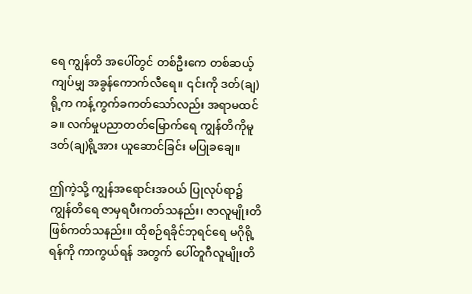ရေ ကျွန်တိ အပေါ်တွင် တစ်ဦးကေ တစ်ဆယ့်ကျပ်မျှ အခွန်ကောက်လီရေ။ ၎င်းကို ဒတ်(ချ)ရို့က ကန့်ကွက်ခကတ်သော်လည်း အရာမထင်ခ။ လက်မှုပညာတတ်မြောက်ရေ ကျွန်တိကိုမူ ဒတ်(ချ)ရို့အား ယူဆောင်ခြင်း မပြုခချေ။

ဤကဲ့သို့ ကျွန်အရောင်းအဝယ် ပြုလုပ်ရာ၌ ကျွန်တိရေ ဇာမှရပီးကတ်သနည်း၊ ဇာလူမျိုးတိ ဖြစ်ကတ်သနည်း။ ထိုစဉ်ရခိုင်ဘုရင်ရေ မဂိုရို့ရန်ကို ကာကွယ်ရန် အတွက် ပေါ်တူဂီလူမျိုးတိ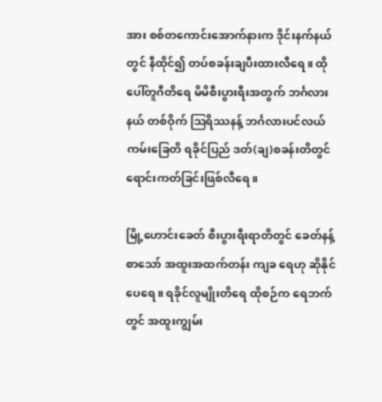အား စစ်တကောင်းအောက်နားက ဒိုင်းနက်နယ်တွင် နီထိုင်၍ တပ်စခန်းချပီးထားလီရေ။ ထိုပေါ်တူဂီတိရေ မိမိစီးပွားရီးအတွက် ဘင်္ဂလားနယ် တစ်ဝိုက် ဩရိဿနန့် ဘင်္ဂလားပင်လယ်ကမ်းခြေတိ ရခိုင်ပြည် ဒတ်(ချ)စခန်းတိတွင် ရောင်းကတ်ခြင်းဖြစ်လီရေ။

မြို့ဟောင်းခေတ် စီးပွားရီးရာတိတွင် ခေတ်နန့်စာသော် အထူးအထက်တန်း ကျခ ရေဟု ဆိုနိုင်ပေရေ။ ရခိုင်လူမျိုးတိရေ ထိုစဉ်က ရေဘက်တွင် အထူးကျွမ်း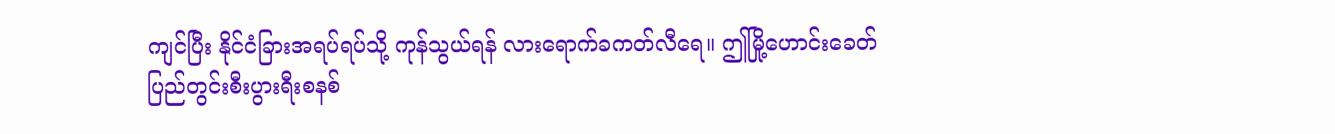ကျင်ပြီး နိုင်ငံခြားအရပ်ရပ်သို့ ကုန်သွယ်ရန် လားရောက်ခကတ်လီရေ။ ဤမြို့ဟောင်းခေတ် ပြည်တွင်းစီးပွားရီးစနစ်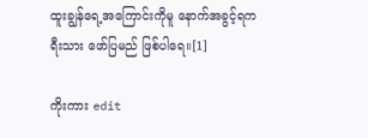ထူးချွန်ရေ့အကြောင်းကိုမူ နောက်အခွင့်ရက ရီးသား ဖော်ပြမည် ဖြစ်ပါရေ။[1]

ကိုးကား edit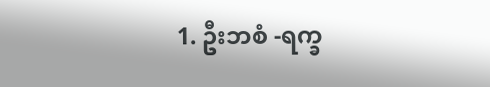1. ဦးဘစံ -ရက္ခ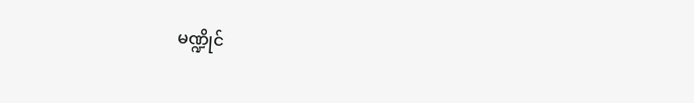မဏ္ဍိုင်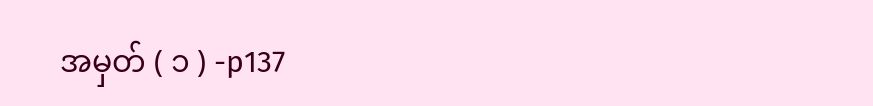အမှတ် ( ၁ ) -p137